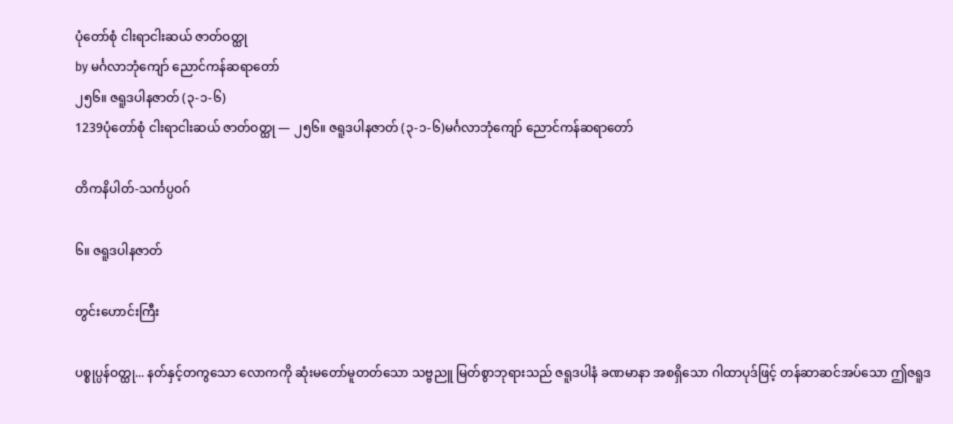ပုံတော်စုံ ငါးရာငါးဆယ် ဇာတ်ဝတ္ထု
by မင်္ဂလာဘုံကျော် ညောင်ကန်ဆရာတော်
၂၅၆။ ဇရူဒပါနဇာတ် (၃-၁-၆)
1239ပုံတော်စုံ ငါးရာငါးဆယ် ဇာတ်ဝတ္ထု — ၂၅၆။ ဇရူဒပါနဇာတ် (၃-၁-၆)မင်္ဂလာဘုံကျော် ညောင်ကန်ဆရာတော်

တိကနိပါတ်-သင်္ကပ္ပဝဂ်

၆။ ဇရူဒပါနဇာတ်

တွင်းဟောင်းကြီး

ပစ္စုပ္ပန်ဝတ္ထု... နတ်နှင့်တကွသော လောကကို ဆုံးမတော်မူတတ်သော သဗ္ဗညူ မြတ်စွာဘုရားသည် ဇရူဒပါနံ ခဏမာနာ အစရှိသော ဂါထာပုဒ်ဖြင့် တန်ဆာဆင်အပ်သော ဤဇရူဒ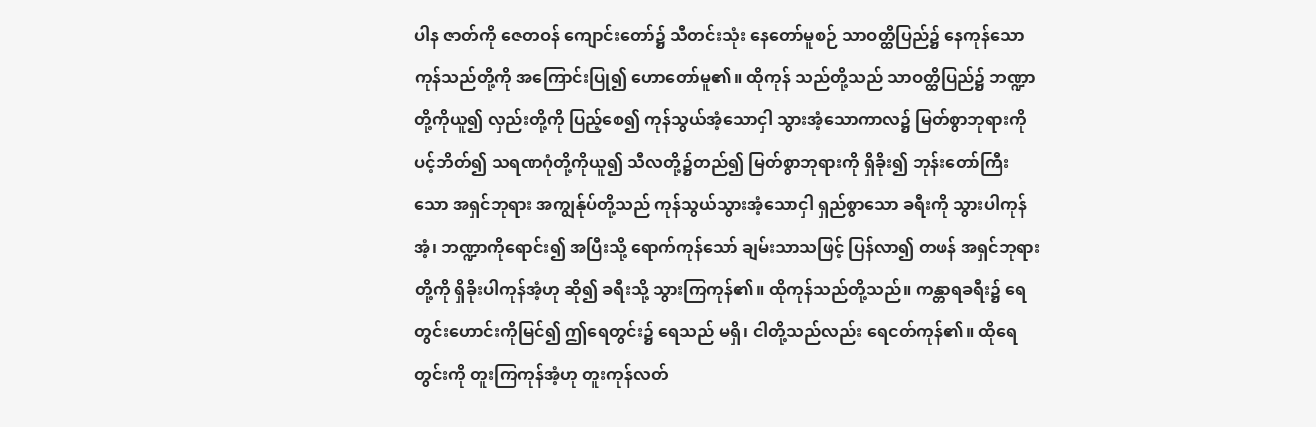ပါန ဇာတ်ကို ဇေတဝန် ကျောင်းတော်၌ သီတင်းသုံး နေတော်မူစဉ် သာဝတ္ထိပြည်၌ နေကုန်သော ကုန်သည်တို့ကို အကြောင်းပြု၍ ဟောတော်မူ၏။ ထိုကုန် သည်တို့သည် သာဝတ္ထိပြည်၌ ဘဏ္ဍာတို့ကိုယူ၍ လှည်းတို့ကို ပြည့်စေ၍ ကုန်သွယ်အံ့သောငှါ သွားအံ့သောကာလ၌ မြတ်စွာဘုရားကို ပင့်ဘိတ်၍ သရဏဂုံတို့ကိုယူ၍ သီလတို့၌တည်၍ မြတ်စွာဘုရားကို ရှိခိုး၍ ဘုန်းတော်ကြီးသော အရှင်ဘုရား အကျွန်ုပ်တို့သည် ကုန်သွယ်သွားအံ့သောငှါ ရှည်စွာသော ခရီးကို သွားပါကုန်အံ့၊ ဘဏ္ဍာကိုရောင်း၍ အပြီးသို့ ရောက်ကုန်သော် ချမ်းသာသဖြင့် ပြန်လာ၍ တဖန် အရှင်ဘုရားတို့ကို ရှိခိုးပါကုန်အံ့ဟု ဆို၍ ခရီးသို့ သွားကြကုန်၏။ ထိုကုန်သည်တို့သည်။ ကန္တာရခရီး၌ ရေတွင်းဟောင်းကိုမြင်၍ ဤရေတွင်း၌ ရေသည် မရှိ၊ ငါတို့သည်လည်း ရေငတ်ကုန်၏။ ထိုရေတွင်းကို တူးကြကုန်အံ့ဟု တူးကုန်လတ်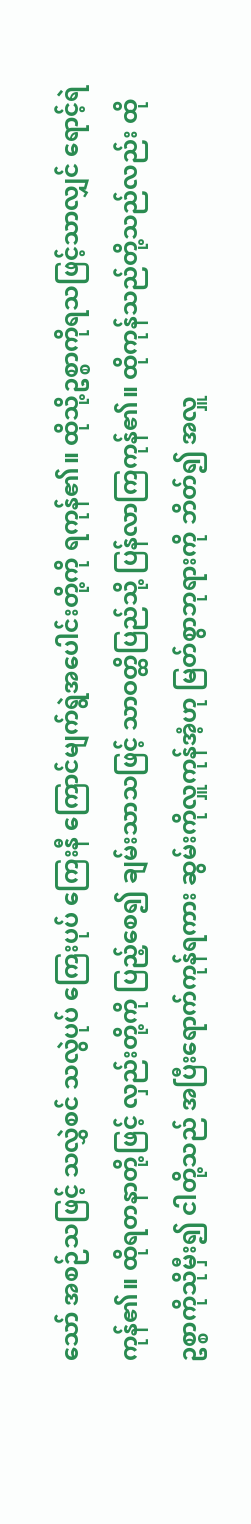သော် အစဉ်သဖြင့် သလွှဲစင် သလွဲပုပ် ကြေးပုပ် ကြေးနီ ကြောင်မျက်ရွဲအပေါင်းတို့ကို ရကုန်၏။ ထိုသို့ဥစ္စာကိုရသဖြင့်သာလျှင် ရောင့်ရဲကုန်၏။ ထိုရတနာတို့ဖြင့် လှည်းတို့ကို ပြည့်စေ၍ ချမ်းသာသဖြင့် သာဝတ္ထိပြည်သို့ ပြန်လာကြကုန်၏။ ထိုကုန်သည်တို့သည်လည်း ထိုဥစ္စာကိုသိုမှီး၍ ငါတို့သည် အပြီးရောက်ကုန်ရကား ဆွမ်းကိုလှူကုန်အံ့ဟု မြတ်စွာဘုရားကို ဘိတ်၍ အလှူ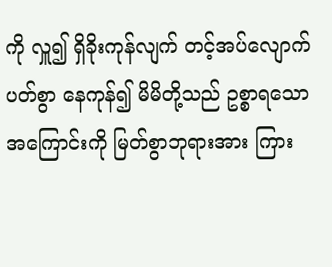ကို လှူ၍ ရှိခိုးကုန်လျက် တင့်အပ်လျောက်ပတ်စွာ နေကုန်၍ မိမိတို့သည် ဥစ္စာရသောအကြောင်းကို မြတ်စွာဘုရားအား ကြား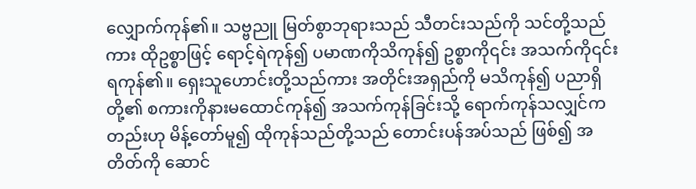လျှောက်ကုန်၏။ သဗ္ဗညူ မြတ်စွာဘုရားသည် သီတင်းသည်ကို သင်တို့သည်ကား ထိုဥစ္စာဖြင့် ရောင့်ရဲကုန်၍ ပမာဏကိုသိကုန်၍ ဥစ္စာကို၎င်း အသက်ကို၎င်း ရကုန်၏။ ရှေးသူဟောင်းတို့သည်ကား အတိုင်းအရှည်ကို မသိကုန်၍ ပညာရှိတို့၏ စကားကိုနားမထောင်ကုန်၍ အသက်ကုန်ခြင်းသို့ ရောက်ကုန်သလျှင်ကတည်းဟု မိန့်တော်မူ၍ ထိုကုန်သည်တို့သည် တောင်းပန်အပ်သည် ဖြစ်၍ အတိတ်ကို ဆောင်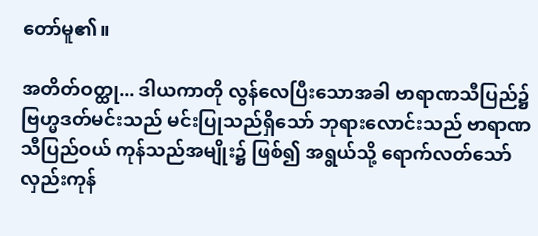တော်မူ၏။

အတိတ်ဝတ္ထု... ဒါယကာတို လွန်လေပြီးသောအခါ ဗာရာဏသီပြည်၌ ဗြဟ္မဒတ်မင်းသည် မင်းပြုသည်ရှိသော် ဘုရားလောင်းသည် ဗာရာဏသီပြည်ဝယ် ကုန်သည်အမျိုး၌ ဖြစ်၍ အရွယ်သို့ ရောက်လတ်သော် လှည်းကုန်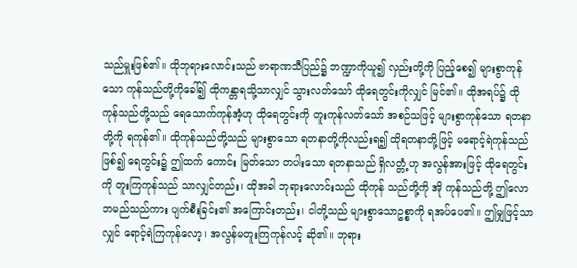သည်မှူးဖြစ်၏။ ထိုဘုရားလောင်းသည် ဗာရာဏသီပြည်၌ ဘဏ္ဍာကိုယူ၍ လှည်းတို့ကို ပြည့်စေ၍ များစွာကုန်သော ကုန်သည်တို့ကိုခေါ်၍ ထိုကန္တာရသို့သာလျှင် သွားလတ်သော် ထိုရေတွင်းကိုလျှင် မြင်၏။ ထိုအရပ်၌ ထိုကုန်သည်တို့သည် ရေသောက်ကုန်အံ့ဟု ထိုရေတွင်းကို တူးကုန်လတ်သော် အစဉ်သဖြင့် များစွာကုန်သော ရတနာတို့ကို ရကုန်၏။ ထိုကုန်သည်တို့သည် များစွာသော ရတနာတို့ကိုလည်းရ၍ ထိုရတနာတို့ဖြင့် မရောင့်ရဲကုန်သည်ဖြစ်၍ ရေတွင်း၌ ဤထက် ကောင်း မြတ်သော တပါးသော ရတနာသည် ရှိလတ္တံ့ဟု အလွန်အားဖြင့် ထိုရေတွင်းကို တူးကြကုန်သည် သာလျှင်တည်း၊ ထိုအခါ ဘုရားလောင်းသည် ထိုကုန် သည်တို့ကို အို ကုန်သည်တို့ ဤလောဘမည်သည်ကား ပျက်စီးခြင်း၏ အကြောင်းတည်း၊ ငါတို့သည် များစွာသောဥစ္စာကို ရအပ်ပေ၏။ ဤမျှဖြင့်သာလျှင် ရောင့်ရဲကြကုန်လော့၊ အလွန်မတူးကြကုန်လင့် ဆို၏။ ဘုရား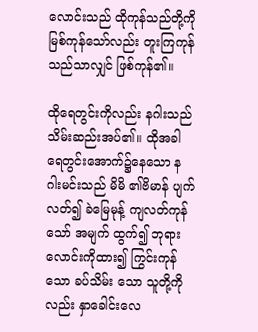လောင်းသည် ထိုကုန်သည်တို့ကို မြစ်ကုန်သော်လည်း တူးကြကုန်သည်သာလျှင် ဖြစ်ကုန်၏။

ထိုရေတွင်းကိုလည်း နဂါးသည် သိမ်းဆည်းအပ်၏။ ထိုအခါ ရေတွင်းအောက်၌နေသော နဂါးမင်းသည် မိမိ ၏ဗိမာန် ပျက်လတ်၍ ခဲမြေမုန့် ကျလတ်ကုန်သော် အမျက် ထွက်၍ ဘုရားလောင်းကိုထား၍ ကြွင်းကုန်သော ခပ်သိမ်း သော သူတို့ကိုလည်း နှာခေါင်းလေ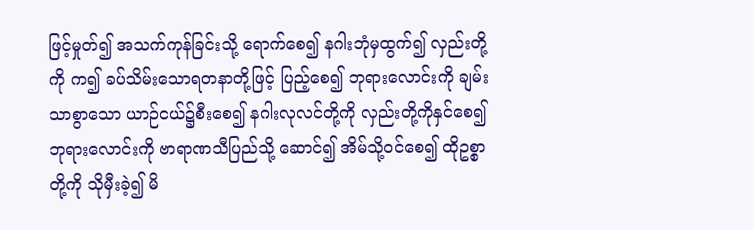ဖြင့်မှုတ်၍ အသက်ကုန်ခြင်းသို့ ရောက်စေ၍ နဂါးဘုံမှထွက်၍ လှည်းတို့ကို က၍ ခပ်သိမ်းသောရတနာတို့ဖြင့် ပြည့်စေ၍ ဘုရားလောင်းကို ချမ်းသာစွာသော ယာဉ်ငယ်၌စီးစေ၍ နဂါးလုလင်တို့ကို လှည်းတို့ကိုနှင်စေ၍ ဘုရားလောင်းကို ဗာရာဏသီပြည်သို့ ဆောင်၍ အိမ်သို့ဝင်စေ၍ ထိုဥစ္စာတို့ကို သိုမှီးခဲ့၍ မိ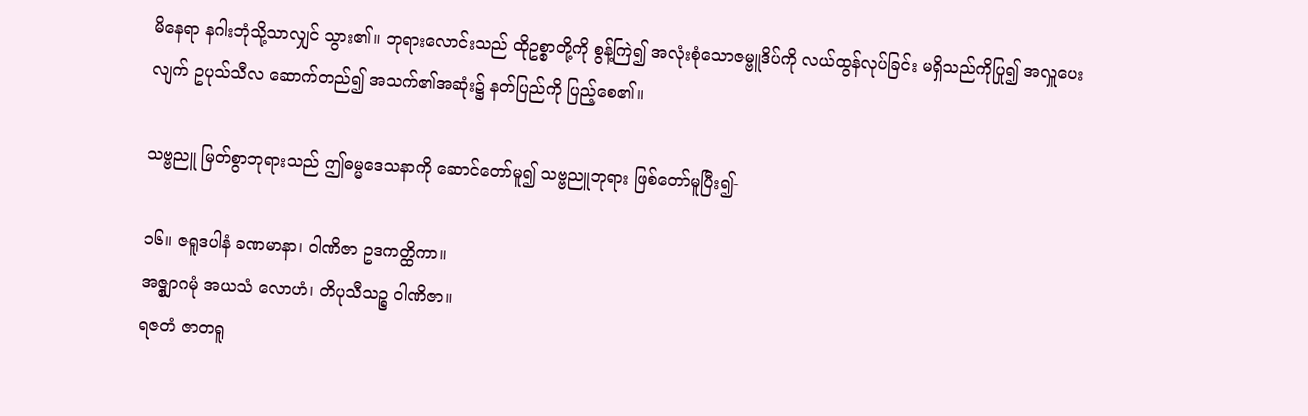မိနေရာ နဂါးဘုံသို့သာလျှင် သွား၏။ ဘုရားလောင်းသည် ထိုဥစ္စာတို့ကို စွန့်ကြဲ၍ အလုံးစုံသောဇမ္ဗူဒိပ်ကို လယ်ထွန်လုပ်ခြင်း မရှိသည်ကိုပြု၍ အလှူပေးလျက် ဥပုသ်သီလ ဆောက်တည်၍ အသက်၏အဆုံး၌ နတ်ပြည်ကို ပြည့်စေ၏။

သဗ္ဗညူ မြတ်စွာဘုရားသည် ဤဓမ္မဒေသနာကို ဆောင်တော်မူ၍ သဗ္ဗညူဘုရား ဖြစ်တော်မူပြီး၍-

၁၆။ ဇရူဒပါနံ ခဏမာနာ၊ ဝါဏိဇာ ဥဒကတ္ထိကာ။
အဇ္စျာဂမုံ အယသံ လောဟံ၊ တိပုသီသဉ္စ ဝါဏိဇာ။
ရဇတံ ဇာတရူ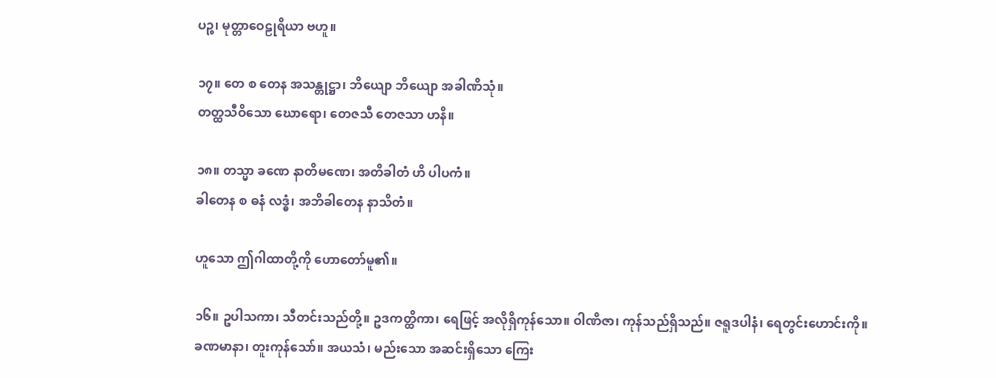ပဉ္စ၊ မုတ္တာဝေဠုရိယာ ဗဟူ။

၁၇။ တေ စ တေန အသန္တုဋ္ဌာ၊ ဘိယျော ဘိယျော အခါဏိသုံ။
တတ္ထသီဝိသော ဃောရော၊ တေဇသီ တေဇသာ ဟနိ။

၁၈။ တသ္မာ ခဏေ နာတိမဏေ၊ အတိခါတံ ဟိ ပါပကံ။
ခါတေန စ ဓနံ လဒ္ဓံ၊ အဘိခါတေန နာသိတံ။

ဟူသော ဤဂါထာတို့ကို ဟောတော်မူ၏။

၁၆။ ဥပါသကာ၊ သီတင်းသည်တို့။ ဥဒကတ္ထိကာ၊ ရေဖြင့် အလိုရှိကုန်သော။ ဝါဏိဇာ၊ ကုန်သည်ရှိသည်။ ဇရူဒပါနံ၊ ရေတွင်းဟောင်းကို။ ခဏမာနာ၊ တူးကုန်သော်။ အယသံ၊ မည်းသော အဆင်းရှိသော ကြေး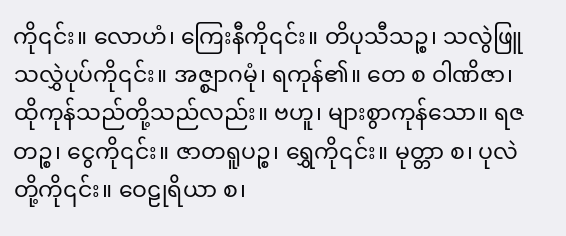ကို၎င်း။ လောဟံ၊ ကြေးနီကို၎င်း။ တိပုသီသဉ္စ၊ သလွဲဖြူ သလွှဲပုပ်ကို၎င်း။ အဇ္စျာဂမုံ၊ ရကုန်၏။ တေ စ ဝါဏိဇာ၊ ထိုကုန်သည်တို့သည်လည်း။ ဗဟူ၊ များစွာကုန်သော။ ရဇတဉ္စ၊ ငွေကို၎င်း။ ဇာတရူပဉ္စ၊ ရွှေကို၎င်း။ မုတ္တာ စ၊ ပုလဲတို့ကို၎င်း။ ဝေဠုရိယာ စ၊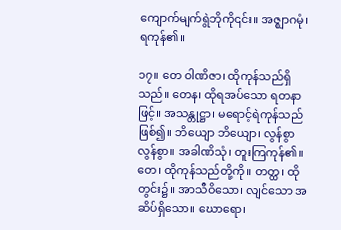ကျောက်မျက်ရွဲဘိုကို၎င်း။ အဇ္ဈာဂမုံ၊ ရကုန်၏။

၁၇။ တေ ဝါဏိဇာ၊ ထိုကုန်သည်ရှိသည်။ တေန၊ ထိုရအပ်သော ရတနာဖြင့်။ အသန္တုဋ္ဌာ၊ မရောင့်ရဲကုန်သည်ဖြစ်၍။ ဘိယျော ဘိယျော၊ လွန်စွာ လွန်စွာ။ အခါဏိသုံ၊ တူးကြကုန်၏။ တေ၊ ထိုကုန်သည်တို့ကို။ တတ္ထ၊ ထိုတွင်း၌။ အာသီဝိသော၊ လျင်သော အဆိပ်ရှိသော။ ဃောရော၊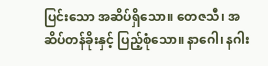ပြင်းသော အဆိပ်ရှိသော။ တေဇသီ၊ အဆိပ်တန်ခိုးနှင့် ပြည့်စုံသော။ နာဂေါ၊ နဂါး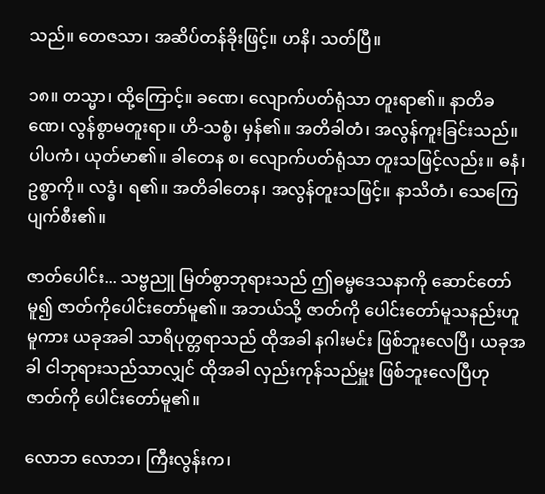သည်။ တေဇသာ၊ အဆိပ်တန်ခိုးဖြင့်။ ဟနိ၊ သတ်ပြီ။

၁၈။ တသ္မာ၊ ထို့ကြောင့်။ ခဏေ၊ လျောက်ပတ်ရုံသာ တူးရာ၏။ နာတိခဏေ၊ လွန်စွာမတူးရာ။ ဟိ-သစ္စံ၊ မှန်၏။ အတိခါတံ၊ အလွန်ကူးခြင်းသည်။ ပါပကံ၊ ယုတ်မာ၏။ ခါတေန စ၊ လျောက်ပတ်ရုံသာ တူးသဖြင့်လည်း။ ဓနံ၊ ဥစ္စာကို။ လဒ္ဓံ၊ ရ၏။ အတိခါတေန၊ အလွန်တူးသဖြင့်။ နာသိတံ၊ သေကြေပျက်စီး၏။

ဇာတ်ပေါင်း... သဗ္ဗညူ မြတ်စွာဘုရားသည် ဤဓမ္မဒေသနာကို ဆောင်တော်မူ၍ ဇာတ်ကိုပေါင်းတော်မူ၏။ အဘယ်သို့ ဇာတ်ကို ပေါင်းတော်မူသနည်းဟူမူကား ယခုအခါ သာရိပုတ္တရာသည် ထိုအခါ နဂါးမင်း ဖြစ်ဘူးလေပြီ၊ ယခုအခါ ငါဘုရားသည်သာလျှင် ထိုအခါ လှည်းကုန်သည်မှူး ဖြစ်ဘူးလေပြီဟု ဇာတ်ကို ပေါင်းတော်မူ၏။

လောဘ လောဘ၊ ကြီးလွန်းက၊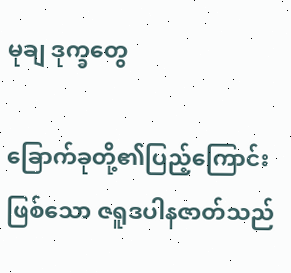မုချ ဒုက္ခတွေ

ခြောက်ခုတို့၏ပြည့်ကြောင်းဖြစ်သော ဇရူဒပါနဇာတ်သည်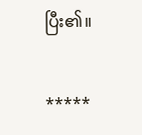ပြီး၏။

*****